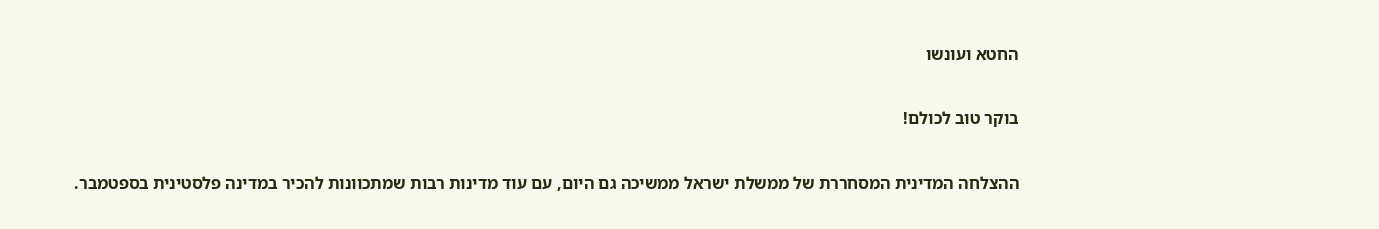החטא ועונשו

בוקר טוב לכולם!

ההצלחה המדינית המסחררת של ממשלת ישראל ממשיכה גם היום, עם עוד מדינות רבות שמתכוונות להכיר במדינה פלסטינית בספטמבר.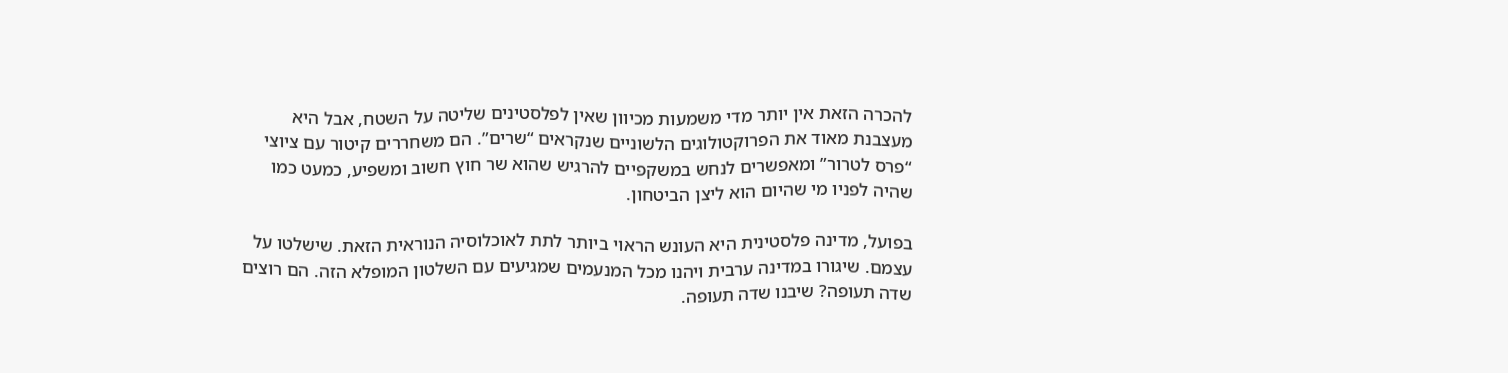להכרה הזאת אין יותר מדי משמעות מכיוון שאין לפלסטינים שליטה על השטח, אבל היא מעצבנת מאוד את הפרוקטולוגים הלשוניים שנקראים “שרים”. הם משחררים קיטור עם ציוצי “פרס לטרור” ומאפשרים לנחש במשקפיים להרגיש שהוא שר חוץ חשוב ומשפיע, כמעט כמו שהיה לפניו מי שהיום הוא ליצן הביטחון.

בפועל, מדינה פלסטינית היא העונש הראוי ביותר לתת לאוכלוסיה הנוראית הזאת. שישלטו על עצמם. שיגורו במדינה ערבית ויהנו מכל המנעמים שמגיעים עם השלטון המופלא הזה. הם רוצים שדה תעופה? שיבנו שדה תעופה.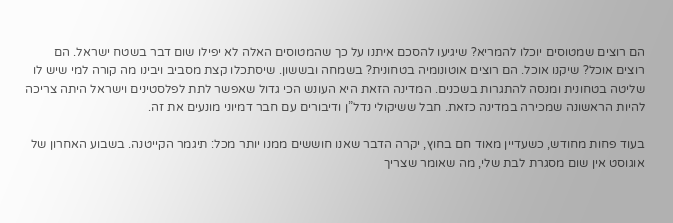הם רוצים שמטוסים יוכלו להמריא? שיגיעו להסכם איתנו על כך שהמטוסים האלה לא יפילו שום דבר בשטח ישראל. הם רוצים אוכל? שיקנו אוכל. הם רוצים אוטונומיה בטחונית? בשמחה ובששון. שיסתכלו קצת מסביב ויבינו מה קורה למי שיש לו שליטה בטחונית ומנסה להתגרות בשכנים. המדינה הזאת היא העונש הכי גדול שאפשר לתת לפלסטינים וישראל היתה צריכה להיות הראשונה שמכירה במדינה כזאת. חבל ששיקולי נדל”ן ודיבורים עם חבר דמיוני מונעים את זה.

בעוד פחות מחודש, כשעדיין מאוד חם בחוץ, יקרה הדבר שאנו חוששים ממנו יותר מכל: תיגמר הקייטנה. בשבוע האחרון של אוגוסט אין שום מסגרת לבת שלי, מה שאומר שצריך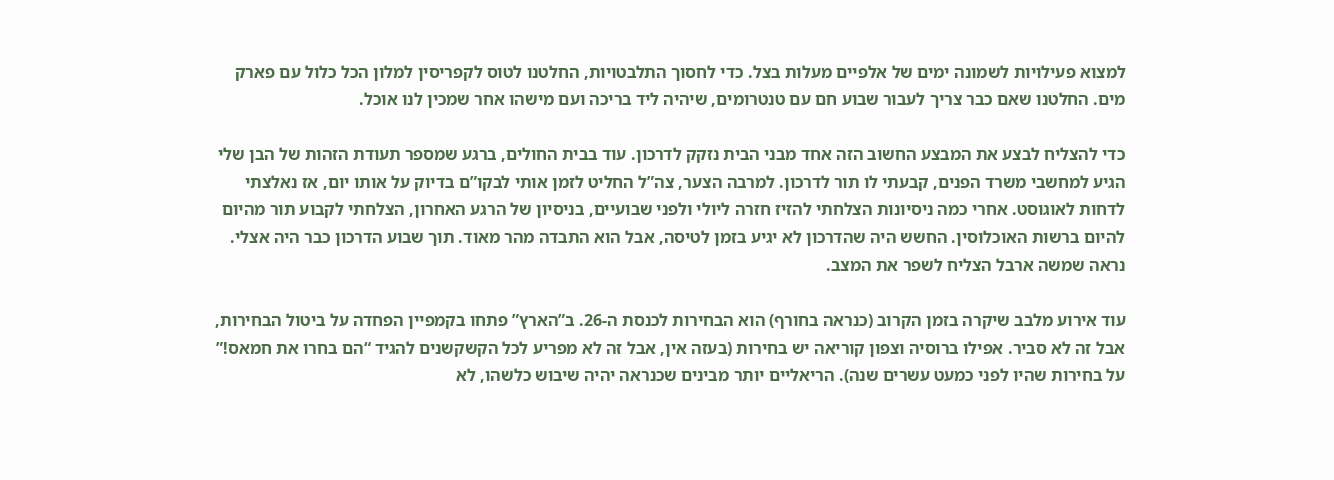למצוא פעילויות לשמונה ימים של אלפיים מעלות בצל. כדי לחסוך התלבטויות, החלטנו לטוס לקפריסין למלון הכל כלול עם פארק מים. החלטנו שאם כבר צריך לעבור שבוע חם עם טנטרומים, שיהיה ליד בריכה ועם מישהו אחר שמכין לנו אוכל.

כדי להצליח לבצע את המבצע החשוב הזה אחד מבני הבית נזקק לדרכון. עוד בבית החולים, ברגע שמספר תעודת הזהות של הבן שלי הגיע למחשבי משרד הפנים, קבעתי לו תור לדרכון. למרבה הצער, צה”ל החליט לזמן אותי לבקו”ם בדיוק על אותו יום, אז נאלצתי לדחות לאוגוסט. אחרי כמה ניסיונות הצלחתי להזיז חזרה ליולי ולפני שבועיים, בניסיון של הרגע האחרון, הצלחתי לקבוע תור מהיום להיום ברשות האוכלוסין. החשש היה שהדרכון לא יגיע בזמן לטיסה, אבל הוא התבדה מהר מאוד. תוך שבוע הדרכון כבר היה אצלי. נראה שמשה ארבל הצליח לשפר את המצב.

עוד אירוע מלבב שיקרה בזמן הקרוב (כנראה בחורף) הוא הבחירות לכנסת ה-26. ב”הארץ” פתחו בקמפיין הפחדה על ביטול הבחירות, אבל זה לא סביר. אפילו ברוסיה וצפון קוריאה יש בחירות (בעזה אין, אבל זה לא מפריע לכל הקשקשנים להגיד “הם בחרו את חמאס!” על בחירות שהיו לפני כמעט עשרים שנה). הריאליים יותר מבינים שכנראה יהיה שיבוש כלשהו, לא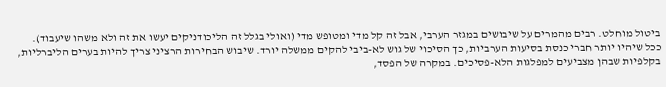ביטול מוחלט. רבים מהמרים על שיבושים במגזר הערבי, אבל זה קל מדי ומטופש מדי (ואולי בגלל זה הליכודניקים יעשו את זה ולא משהו שיעבוד). ככל שיהיו יותר חברי כנסת בסיעות הערביות, כך הסיכוי של גוש לא-ביבי להקים ממשלה יורד. שיבוש הבחירות הרציני צריך להיות בערים הליברליות, בקלפיות שבהן מצביעים למפלגות הלא-פסיכים. במקרה של הפסד,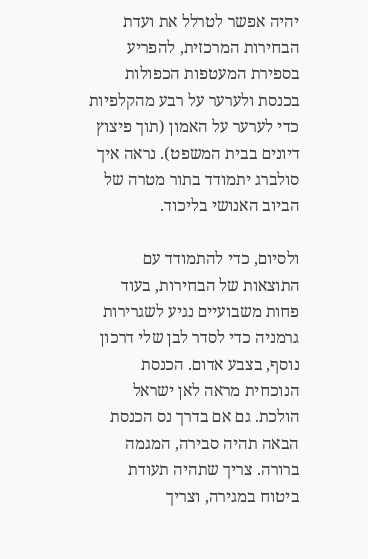יהיה אפשר לטרלל את ועדת הבחירות המרכזית, להפריע בספירת המעטפות הכפולות בכנסת ולערער על רבע מהקלפיות כדי לערער על האמון (תוך פיצוץ דיונים בבית המשפט). נראה איך סולברג יתמודד בתור מטרה של הביוב האנושי בליכוד.

ולסיום, כדי להתמודד עם התוצאות של הבחירות, בעוד פחות משבועיים נגיע לשגרירות גרמניה כדי לסדר לבן שלי דרכון נוסף, בצבע אדום. הכנסת הנוכחית מראה לאן ישראל הולכת. גם אם בדרך נס הכנסת הבאה תהיה סבירה, המגמה ברורה. צריך שתהיה תעודת ביטוח במגירה, וצריך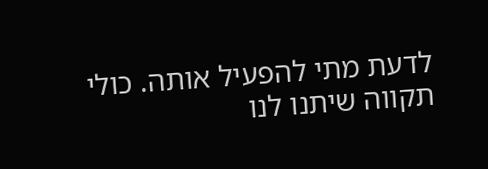לדעת מתי להפעיל אותה. כולי תקווה שיתנו לנו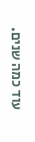עוד כמה שנים.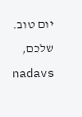יום טוב.
שלכם,
nadavs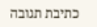כתיבת תגובה